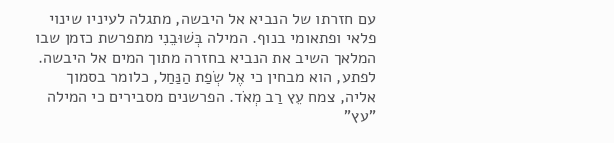עם חזרתו של הנביא אל היבשה, מתגלה לעיניו שינוי פלאי ופתאומי בנוף. המילה בְּשׁוּבֵנִי מתפרשת כזמן שבו המלאך השיב את הנביא בחזרה מתוך המים אל היבשה. לפתע, הוא מבחין כי אֶל שְׂפַת הַנַּחַל, כלומר בסמוך אליה, צמח עֵץ רַב מְאֹד. הפרשנים מסבירים כי המילה "עץ"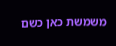משמשת כאן כשם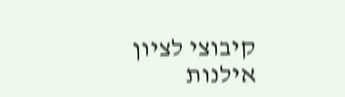קיבוצי לציון אילנות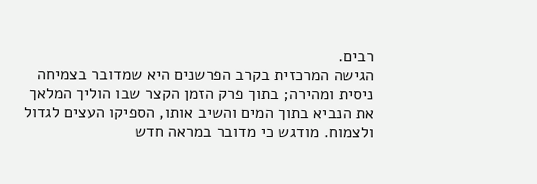רבים.
הגישה המרכזית בקרב הפרשנים היא שמדובר בצמיחה ניסית ומהירה; בתוך פרק הזמן הקצר שבו הוליך המלאך את הנביא בתוך המים והשיב אותו, הספיקו העצים לגדול ולצמוח. מודגש כי מדובר במראה חדש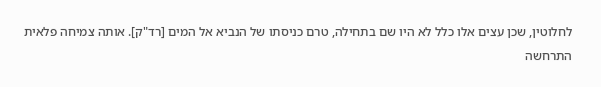לחלוטין, שכן עצים אלו כלל לא היו שם בתחילה, טרם כניסתו של הנביא אל המים [רד"ק]. אותה צמיחה פלאית התרחשה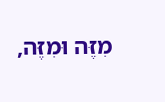מִזֶּה וּמִזֶּה,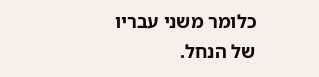כלומר משני עבריו של הנחל.